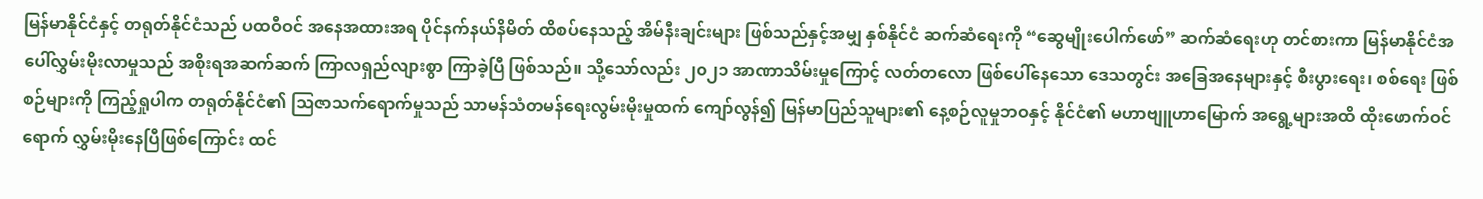မြန်မာနိုင်ငံနှင့် တရုတ်နိုင်ငံသည် ပထဝီဝင် အနေအထားအရ ပိုင်နက်နယ်နိမိတ် ထိစပ်နေသည့် အိမ်နီးချင်းများ ဖြစ်သည်နှင့်အမျှ နှစ်နိုင်ငံ ဆက်ဆံရေးကို “ဆွေမျိုးပေါက်ဖော်” ဆက်ဆံရေးဟု တင်စားကာ မြန်မာနိုင်ငံအပေါ်လွှမ်းမိုးလာမှုသည် အစိုးရအဆက်ဆက် ကြာလရှည်လျားစွာ ကြာခဲ့ပြီ ဖြစ်သည်။ သို့သော်လည်း ၂၀၂၁ အာဏာသိမ်းမှုကြောင့် လတ်တလော ဖြစ်ပေါ်နေသော ဒေသတွင်း အခြေအနေများနှင့် စီးပွားရေး၊ စစ်ရေး ဖြစ်စဉ်များကို ကြည့်ရှုပါက တရုတ်နိုင်ငံ၏ ဩဇာသက်ရောက်မှုသည် သာမန်သံတမန်ရေးလွမ်းမိုးမှုထက် ကျော်လွန်၍ မြန်မာပြည်သူများ၏ နေ့စဉ်လူမှုဘဝနှင့် နိုင်ငံ၏ မဟာဗျူဟာမြောက် အရွေ့များအထိ ထိုးဖောက်ဝင်ရောက် လွှမ်းမိုးနေပြီဖြစ်ကြောင်း ထင်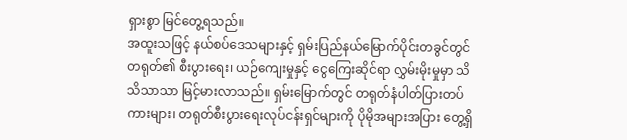ရှားစွာ မြင်တွေ့ရသည်။
အထူးသဖြင့် နယ်စပ်ဒေသများနှင့် ရှမ်းပြည်နယ်မြောက်ပိုင်းတခွင်တွင် တရုတ်၏ စီးပွားရေး၊ ယဉ်ကျေးမှုနှင့် ငွေကြေးဆိုင်ရာ လွှမ်းမိုးမှုမှာ သိသိသာသာ မြင့်မားလာသည်။ ရှမ်းမြောက်တွင် တရုတ်နံပါတ်ပြားတပ် ကားများ၊ တရုတ်စီးပွားရေးလုပ်ငန်းရှင်များကို ပိုမိုအများအပြား တွေ့ရှိ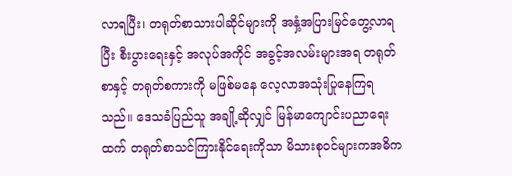လာရပြီး၊ တရုတ်စာသားပါဆိုင်များကို အနှံ့အပြားမြင်တွေ့လာရပြီး စီးပွားရေးနှင့် အလုပ်အကိုင် အခွင့်အလမ်းများအရ တရုတ်စာနှင့် တရုတ်စကားကို မဖြစ်မနေ လေ့လာအသုံးပြုနေကြရသည်။ ဒေသခံပြည်သူ အချို့ဆိုလျှင် မြန်မာကျောင်းပညာရေးထက် တရုတ်စာသင်ကြားနိုင်ရေးကိုသာ မိသားစု၀င်များကအဓိက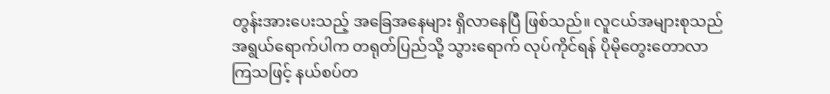တွန်းအားပေးသည့် အခြေအနေများ ရှိလာနေပြီ ဖြစ်သည်။ လူငယ်အများစုသည် အရွယ်ရောက်ပါက တရုတ်ပြည်သို့ သွားရောက် လုပ်ကိုင်ရန် ပိုမိုတွေးတောလာကြသဖြင့် နယ်စပ်တ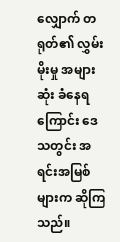လျှောက် တရုတ်၏ လွှမ်းမိုးမှု အများဆုံး ခံနေရကြောင်း ဒေသတွင်း အရင်းအမြစ်များက ဆိုကြသည်။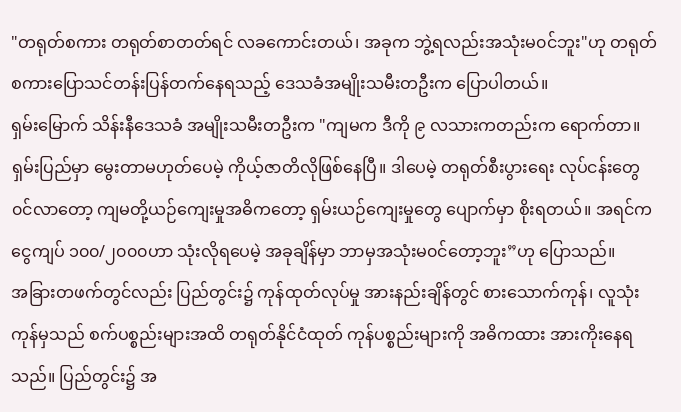"တရုတ်စကား တရုတ်စာတတ်ရင် လခကောင်းတယ်၊ အခုက ဘွဲ့ရလည်းအသုံးမ၀င်ဘူး"ဟု တရုတ်စကားပြောသင်တန်းပြန်တက်နေရသည့် ဒေသခံအမျိုးသမီးတဦးက ပြောပါတယ်။
ရှမ်းမြောက် သိန်းနီဒေသခံ အမျိုးသမီးတဦးက "ကျမက ဒီကို ၉ လသားကတည်းက ရောက်တာ။ ရှမ်းပြည်မှာ မွေးတာမဟုတ်ပေမဲ့ ကိုယ့်ဇာတိလိုဖြစ်နေပြီ။ ဒါပေမဲ့ တရုတ်စီးပွားရေး လုပ်ငန်းတွေ ၀င်လာတော့ ကျမတို့ယဉ်ကျေးမှုအဓိကတော့ ရှမ်းယဉ်ကျေးမှုတွေ ပျောက်မှာ စိုးရတယ်။ အရင်က ငွေကျပ် ၁၀၀/၂၀၀၀ဟာ သုံးလိုရပေမဲ့ အခုချိန်မှာ ဘာမှအသုံးမ၀င်တော့ဘူး”ဟု ပြောသည်။
အခြားတဖက်တွင်လည်း ပြည်တွင်း၌ ကုန်ထုတ်လုပ်မှု အားနည်းချိန်တွင် စားသောက်ကုန်၊ လူသုံးကုန်မှသည် စက်ပစ္စည်းများအထိ တရုတ်နိုင်ငံထုတ် ကုန်ပစ္စည်းများကို အဓိကထား အားကိုးနေရသည်။ ပြည်တွင်း၌ အ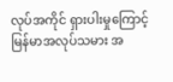လုပ်အကိုင် ရှားပါးမှုကြောင့် မြန်မာအလုပ်သမား အ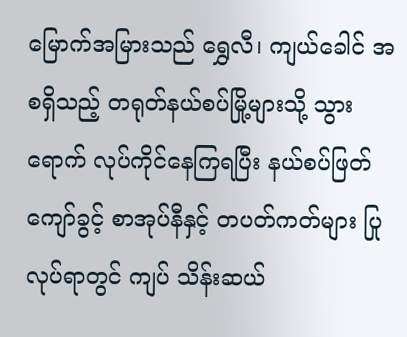မြောက်အမြားသည် ရွှေလီ၊ ကျယ်ခေါင် အစရှိသည့် တရုတ်နယ်စပ်မြို့များသို့ သွားရောက် လုပ်ကိုင်နေကြရပြီး နယ်စပ်ဖြတ်ကျော်ခွင့် စာအုပ်နီနှင့် တပတ်ကတ်များ ပြုလုပ်ရာတွင် ကျပ် သိန်းဆယ်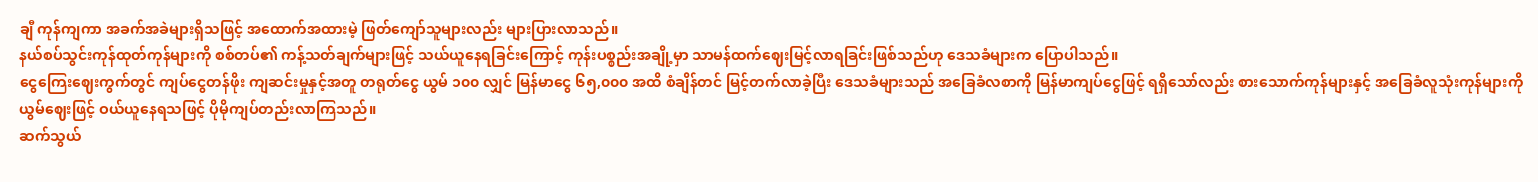ချီ ကုန်ကျကာ အခက်အခဲများရှိသဖြင့် အထောက်အထားမဲ့ ဖြတ်ကျော်သူများလည်း များပြားလာသည်။
နယ်စပ်သွင်းကုန်ထုတ်ကုန်များကို စစ်တပ်၏ ကန့်သတ်ချက်များဖြင့် သယ်ယူနေရခြင်းကြောင့် ကုန်းပစ္စည်းအချို့မှာ သာမန်ထက်ဈေးမြင့်လာရခြင်းဖြစ်သည်ဟု ဒေသခံများက ပြောပါသည်။
ငွေကြေးဈေးကွက်တွင် ကျပ်ငွေတန်ဖိုး ကျဆင်းမှုနှင့်အတူ တရုတ်ငွေ ယွမ် ၁၀၀ လျှင် မြန်မာငွေ ၆၅,၀၀၀ အထိ စံချိန်တင် မြင့်တက်လာခဲ့ပြီး ဒေသခံများသည် အခြေခံလစာကို မြန်မာကျပ်ငွေဖြင့် ရရှိသော်လည်း စားသောက်ကုန်များနှင့် အခြေခံလူသုံးကုန်များကို ယွမ်ဈေးဖြင့် ဝယ်ယူနေရသဖြင့် ပိုမိုကျပ်တည်းလာကြသည်။
ဆက်သွယ်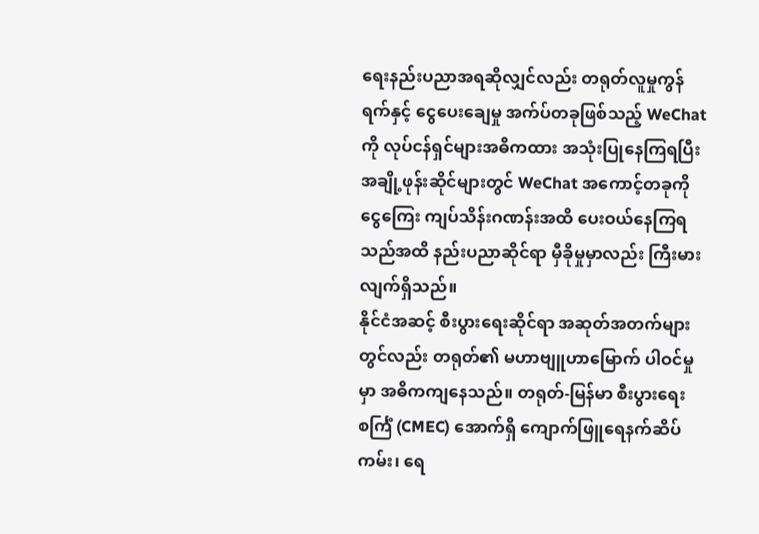ရေးနည်းပညာအရဆိုလျှင်လည်း တရုတ်လူမှုကွန်ရက်နှင့် ငွေပေးချေမှု အက်ပ်တခုဖြစ်သည့် WeChat ကို လုပ်ငန်ရှင်များအဓိကထား အသုံးပြုနေကြရပြီး အချို့ဖုန်းဆိုင်များတွင် WeChat အကောင့်တခုကို ငွေကြေး ကျပ်သိန်းဂဏန်းအထိ ပေးဝယ်နေကြရသည်အထိ နည်းပညာဆိုင်ရာ မှီခိုမှုမှာလည်း ကြီးမားလျက်ရှိသည်။
နိုင်ငံအဆင့် စီးပွားရေးဆိုင်ရာ အဆုတ်အတက်များတွင်လည်း တရုတ်၏ မဟာဗျူဟာမြောက် ပါဝင်မှုမှာ အဓိကကျနေသည်။ တရုတ်-မြန်မာ စီးပွားရေးစင်္ကြံ (CMEC) အောက်ရှိ ကျောက်ဖြူရေနက်ဆိပ်ကမ်း၊ ရေ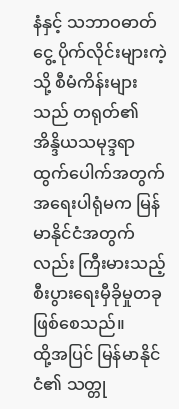နံနှင့် သဘာဝဓာတ်ငွေ့ ပိုက်လိုင်းများကဲ့သို့ စီမံကိန်းများသည် တရုတ်၏ အိန္ဒိယသမုဒ္ဒရာ ထွက်ပေါက်အတွက် အရေးပါရုံမက မြန်မာနိုင်ငံအတွက်လည်း ကြီးမားသည့် စီးပွားရေးမှီခိုမှုတခု ဖြစ်စေသည်။
ထို့အပြင် မြန်မာနိုင်ငံ၏ သတ္တု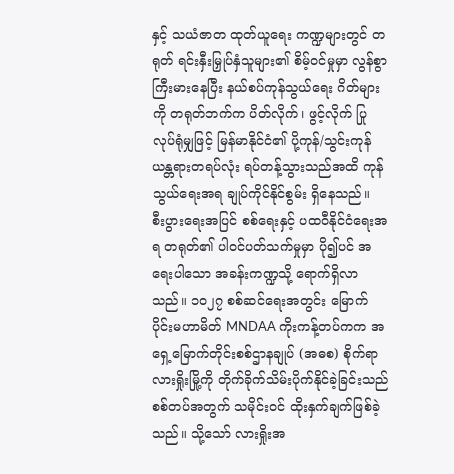နှင့် သယံဇာတ ထုတ်ယူရေး ကဏ္ဍများတွင် တရုတ် ရင်းနှီးမြှုပ်နှံသူများ၏ စိမ့်ဝင်မှုမှာ လွန်စွာ ကြီးမားနေပြီး နယ်စပ်ကုန်သွယ်ရေး ဂိတ်များကို တရုတ်ဘက်က ပိတ်လိုက်၊ ဖွင့်လိုက် ပြုလုပ်ရုံမျှဖြင့် မြန်မာနိုင်ငံ၏ ပို့ကုန်/သွင်းကုန် ယန္တရားတရပ်လုံး ရပ်တန့်သွားသည်အထိ ကုန်သွယ်ရေးအရ ချုပ်ကိုင်နိုင်စွမ်း ရှိနေသည်။
စီးပွားရေးအပြင် စစ်ရေးနှင့် ပထဝီနိုင်ငံရေးအရ တရုတ်၏ ပါဝင်ပတ်သက်မှုမှာ ပို၍ပင် အရေးပါသော အခန်းကဏ္ဍသို့ ရောက်ရှိလာသည်။ ၁၀၂၇ စစ်ဆင်ရေးအတွင်း မြောက်ပိုင်းမဟာမိတ် MNDAA ကိုးကန့်တပ်ကက အရှေ့မြောက်တိုင်းစစ်ဌာနချုပ် (အဓစ) စိုက်ရာ လားရှိုးမြို့ကို တိုက်ခိုက်သိမ်းပိုက်နိုင်ခဲ့ခြင်းသည် စစ်တပ်အတွက် သမိုင်းဝင် ထိုးနှက်ချက်ဖြစ်ခဲ့သည်။ သို့သော် လားရှိုးအ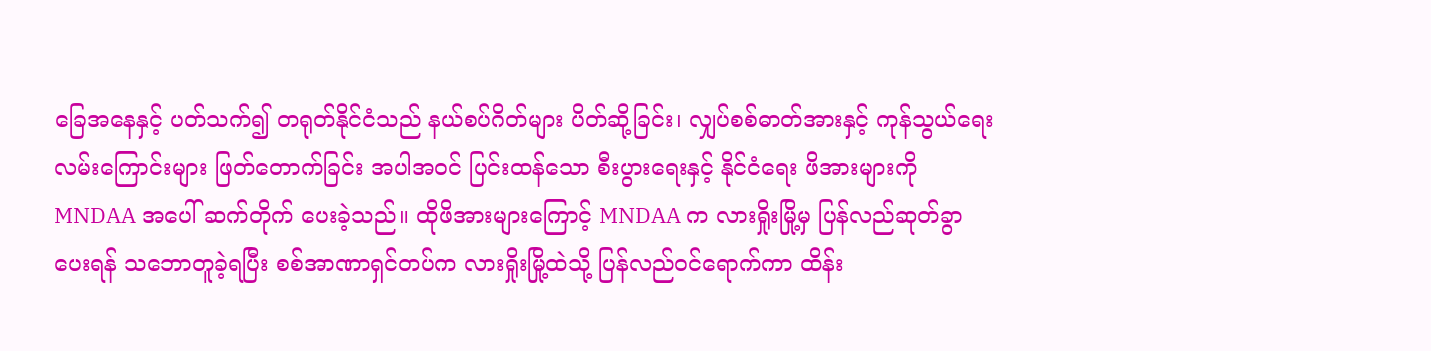ခြေအနေနှင့် ပတ်သက်၍ တရုတ်နိုင်ငံသည် နယ်စပ်ဂိတ်များ ပိတ်ဆို့ခြင်း၊ လျှပ်စစ်ဓာတ်အားနှင့် ကုန်သွယ်ရေးလမ်းကြောင်းများ ဖြတ်တောက်ခြင်း အပါအဝင် ပြင်းထန်သော စီးပွားရေးနှင့် နိုင်ငံရေး ဖိအားများကို MNDAA အပေါ် ဆက်တိုက် ပေးခဲ့သည်။ ထိုဖိအားများကြောင့် MNDAA က လားရှိုးမြို့မှ ပြန်လည်ဆုတ်ခွာပေးရန် သဘောတူခဲ့ရပြီး စစ်အာဏာရှင်တပ်က လားရှိုးမြို့ထဲသို့ ပြန်လည်ဝင်ရောက်ကာ ထိန်း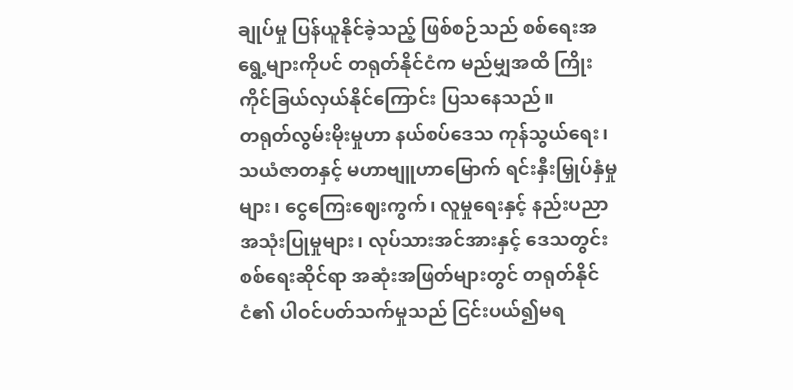ချုပ်မှု ပြန်ယူနိုင်ခဲ့သည့် ဖြစ်စဉ်သည် စစ်ရေးအရွေ့များကိုပင် တရုတ်နိုင်ငံက မည်မျှအထိ ကြိုးကိုင်ခြယ်လှယ်နိုင်ကြောင်း ပြသနေသည်။
တရုတ်လွမ်းမိုးမှုဟာ နယ်စပ်ဒေသ ကုန်သွယ်ရေး၊ သယံဇာတနှင့် မဟာဗျူဟာမြောက် ရင်းနှီးမြှုပ်နှံမှုများ၊ ငွေကြေးဈေးကွက်၊ လူမှုရေးနှင့် နည်းပညာ အသုံးပြုမှုများ၊ လုပ်သားအင်အားနှင့် ဒေသတွင်း စစ်ရေးဆိုင်ရာ အဆုံးအဖြတ်များတွင် တရုတ်နိုင်ငံ၏ ပါဝင်ပတ်သက်မှုသည် ငြင်းပယ်၍မရ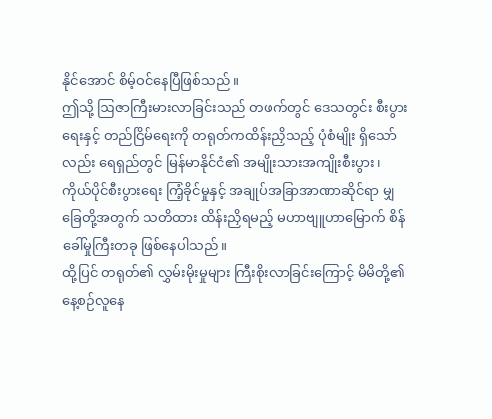နိုင်အောင် စိမ့်ဝင်နေပြီဖြစ်သည်။
ဤသို့ ဩဇာကြီးမားလာခြင်းသည် တဖက်တွင် ဒေသတွင်း စီးပွားရေးနှင့် တည်ငြိမ်ရေးကို တရုတ်ကထိန်းညှိသည့် ပုံစံမျိုး ရှိသော်လည်း ရေရှည်တွင် မြန်မာနိုင်ငံ၏ အမျိုးသားအကျိုးစီးပွား၊ ကိုယ်ပိုင်စီးပွားရေး ကြံ့ခိုင်မှုနှင့် အချုပ်အခြာအာဏာဆိုင်ရာ မျှခြေတို့အတွက် သတိထား ထိန်းညှိရမည့် မဟာဗျူဟာမြောက် စိန်ခေါ်မှုကြီးတခု ဖြစ်နေပါသည်။
ထို့ပြင် တရုတ်၏ လွှမ်းမိုးမှုများ ကြီးစိုးလာခြင်းကြောင့် မိမိတို့၏ နေ့စဉ်လူနေ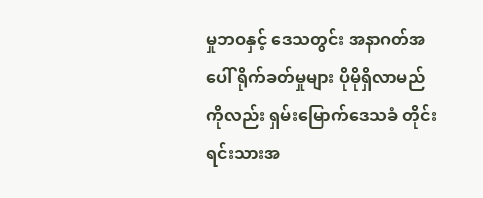မှုဘဝနှင့် ဒေသတွင်း အနာဂတ်အပေါ် ရိုက်ခတ်မှုများ ပိုမိုရှိလာမည်ကိုလည်း ရှမ်းမြောက်ဒေသခံ တိုင်းရင်းသားအ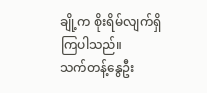ချို့က စိုးရိမ်လျက်ရှိကြပါသည်။
သက်တန့်နွေဦး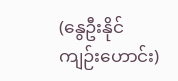(နွေဦးနိုင်ကျဉ်းဟောင်း)